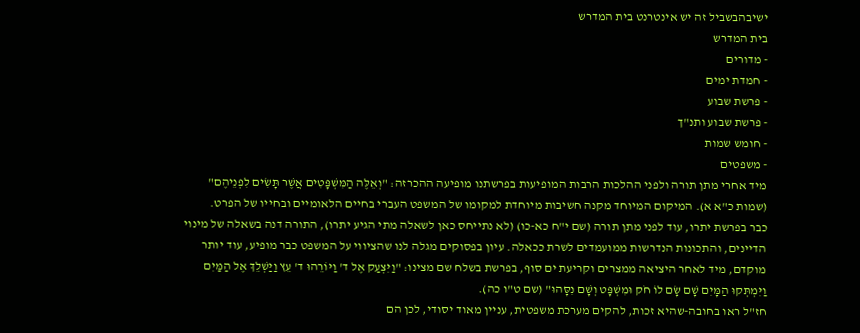ישיבהבשביל זה יש אינטרנט בית המדרש
בית המדרש
- מדורים
- חמדת ימים
- פרשת שבוע
- פרשת שבוע ותנ"ך
- חומש שמות
- משפטים
מיד אחרי מתן תורה ולפני ההלכות הרבות המופיעות בפרשתנו מופיעה ההכרזה: "וְאֵלֶּה הַמִּשְׁפָּטִים אֲשֶׁר תָּשִׂים לִפְנֵיהֶם" (שמות כ"א א). המיקום המיוחד מקנה חשיבות מיוחדת למקומו של המשפט העברי בחיים הלאומיים ובחייו של הפרט.
כבר בפרשת יתרו, עוד לפני מתן תורה (שם י"ח כא-כו) (לא נתייחס כאן לשאלה מתי הגיע יתרו), התורה דנה בשאלה של מינוי הדיינים, והתכונות הנדרשות ממועמדים לשרת ככאלה. עיון בפסוקים מגלה לנו שהציווי על המשפט כבר מופיע, עוד יותר מוקדם, מיד לאחר היציאה ממצרים וקריעת ים סוף, בפרשת בשלח שם מצינו: "וַיִּצְעַק אֶל ד' וַיּוֹרֵהוּ ד' עֵץ וַיַּשְׁלֵךְ אֶל הַמַּיִם וַיִּמְתְּקוּ הַמָּיִם שָׁם שָׂם לוֹ חֹק וּמִשְׁפָּט וְשָׁם נִסָּהוּ" (שם ט"ו כה).
חז"ל ראו בחובה-שהיא זכות, להקים מערכת משפטית, עניין מאוד יסודי, לכן הם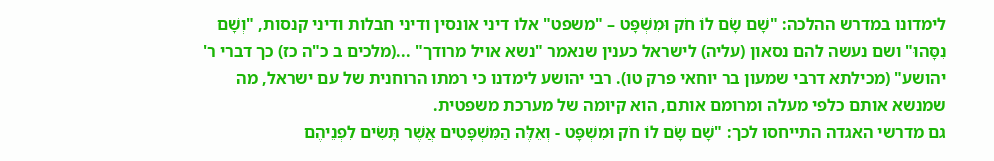לימדונו במדרש ההלכה: "שָׁם שָׂם לוֹ חֹק וּמִשְׁפָּט – "משפט" אלו דיני אונסין ודיני חבלות ודיני קנסות, "וְשָׁם נִסָּהוּ" ושם נעשה להם נסאון (עליה) לישראל כענין שנאמר "נשא אויל מרודך" ...(מלכים ב כ"ה כז) כך דברי ר' יהושע" (מכילתא דרבי שמעון בר יוחאי פרק טו). רבי יהושע לימדנו כי רמתו הרוחנית של עם ישראל, מה שמנשא אותם כלפי מעלה ומרומם אותם, הוא קיומה של מערכת משפטית.
גם מדרשי האגדה התייחסו לכך: "שָׁם שָׂם לוֹ חֹק וּמִשְׁפָּט - וְאֵלֶּה הַמִּשְׁפָּטִים אֲשֶׁר תָּשִׂים לִפְנֵיהֶם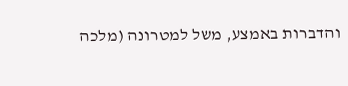והדברות באמצע, משל למטרונה (מלכה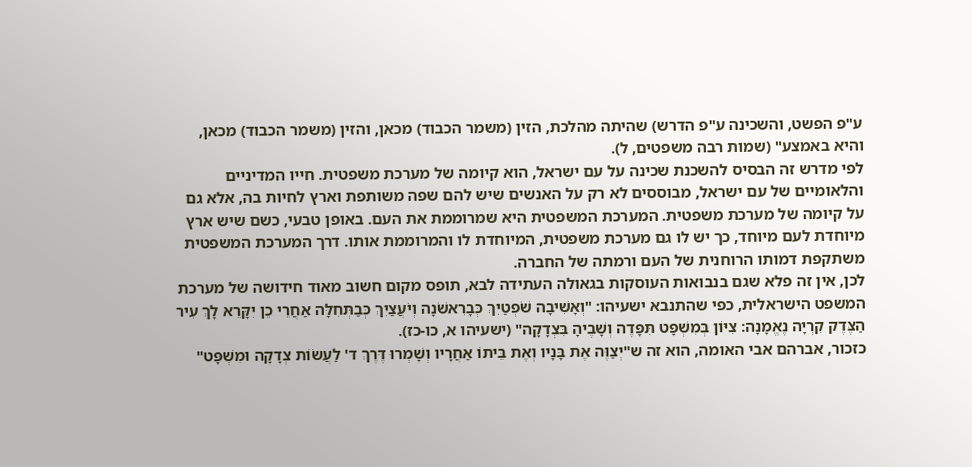ע"פ הפשט, והשכינה ע"פ הדרש) שהיתה מהלכת, הזין (משמר הכבוד) מכאן, והזין (משמר הכבוד) מכאן, והיא באמצע" (שמות רבה משפטים, ל).
לפי מדרש זה הבסיס להשכנת שכינה על עם ישראל, הוא קיומה של מערכת משפטית. חייו המדיניים והלאומיים של עם ישראל, מבוססים לא רק על האנשים שיש להם שפה משותפת וארץ לחיות בה, אלא גם על קיומה של מערכת משפטית. המערכת המשפטית היא שמרוממת את העם. באופן טבעי, כשם שיש ארץ מיוחדת לעם מיוחד, כך יש לו גם מערכת משפטית, המיוחדת לו והמרוממת אותו. דרך המערכת המשפטית משתקפת דמותו הרוחנית של העם ורמתה של החברה.
לכן, אין זה פלא שגם בנבואות העוסקות בגאולה העתידה לבא, תופס מקום חשוב מאוד חידושה של מערכת המשפט הישראלית, כפי שהתנבא ישעיהו: "וְאָשִׁיבָה שֹׁפְטַיִךְ כְּבָרִאשֹׁנָה וְיֹעֲצַיִךְ כְּבַתְּחִלָּה אַחֲרֵי כֵן יִקָּרֵא לָךְ עִיר הַצֶּדֶק קִרְיָה נֶאֱמָנָה: צִיּוֹן בְּמִשְׁפָּט תִּפָּדֶה וְשָׁבֶיהָ בִּצְדָקָה" (ישעיהו א, כו-כז).
כזכור, אברהם אבי האומה, הוא זה ש"יְצַוֶּה אֶת בָּנָיו וְאֶת בֵּיתוֹ אַחֲרָיו וְשָׁמְרוּ דֶּרֶךְ ד' לַעֲשׂוֹת צְדָקָה וּמִשְׁפָּט"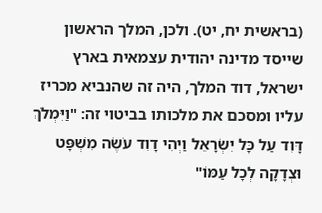(בראשית יח, יט). ולכן, המלך הראשון שייסד מדינה יהודית עצמאית בארץ ישראל, דוד המלך, היה זה שהנביא מכריז עליו ומסכם את מלכותו בביטוי זה: "וַיִּמְלֹךְ דָּוִד עַל כָּל יִשְׂרָאֵל וַיְהִי דָוִד עֹשֶׂה מִשְׁפָּט וּצְדָקָה לְכָל עַמּוֹ"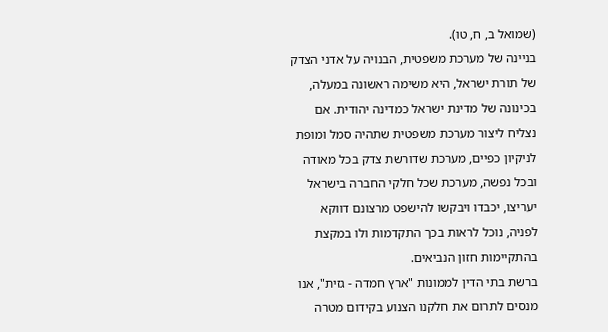(שמואל ב, ח, טו).
בניינה של מערכת משפטית, הבנויה על אדני הצדק של תורת ישראל, היא משימה ראשונה במעלה, בכינונה של מדינת ישראל כמדינה יהודית. אם נצליח ליצור מערכת משפטית שתהיה סמל ומופת לניקיון כפיים, מערכת שדורשת צדק בכל מאודה ובכל נפשה, מערכת שכל חלקי החברה בישראל יעריצו, יכבדו ויבקשו להישפט מרצונם דווקא לפניה, נוכל לראות בכך התקדמות ולו במקצת בהתקיימות חזון הנביאים.
ברשת בתי הדין לממונות "ארץ חמדה - גזית", אנו מנסים לתרום את חלקנו הצנוע בקידום מטרה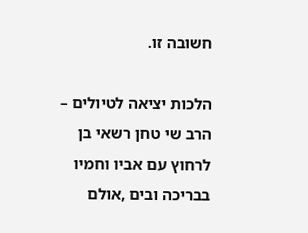חשובה זו.

הלכות יציאה לטיולים – הרב שי טחן רשאי בן לרחוץ עם אביו וחמיו בבריכה ובים ,אולם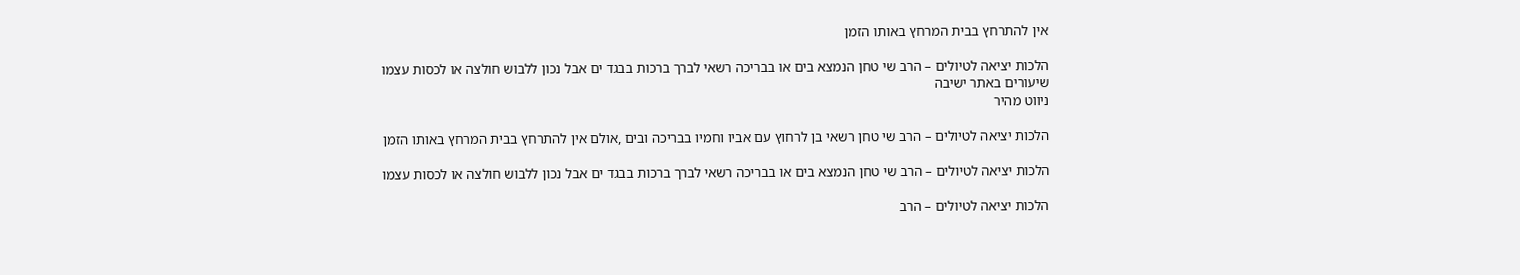אין להתרחץ בבית המרחץ באותו הזמן

הלכות יציאה לטיולים – הרב שי טחן הנמצא בים או בבריכה רשאי לברך ברכות בבגד ים אבל נכון ללבוש חולצה או לכסות עצמו
שיעורים באתר ישיבה
ניווט מהיר

הלכות יציאה לטיולים – הרב שי טחן רשאי בן לרחוץ עם אביו וחמיו בבריכה ובים ,אולם אין להתרחץ בבית המרחץ באותו הזמן

הלכות יציאה לטיולים – הרב שי טחן הנמצא בים או בבריכה רשאי לברך ברכות בבגד ים אבל נכון ללבוש חולצה או לכסות עצמו

הלכות יציאה לטיולים – הרב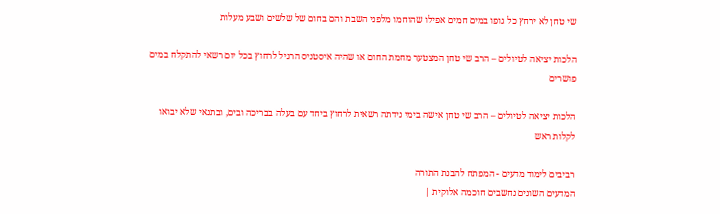שי טחן לא ירחץ כל גופו במים חמים אפילו שהוחמו מלפני השבת והם בחום של שלשים ושבע מעלות

הלכות יציאה לטיולים – הרב שי טחן המצטער מחמת החום או שהיה איסטניס הרגיל לרחוץ בכל יום רשאי להתקלח במים פושרים

הלכות יציאה לטיולים – הרב שי טחן אישה בימי נידתה רשאית לרחוץ ביחד עם בעלה בבריכה ובים, ובתנאי שלא יבואו לקלות ראש

רביבים לימוד מדעים - המפתח להבנת התורה
המדעים השונים נחשבים חוכמה אלוקית |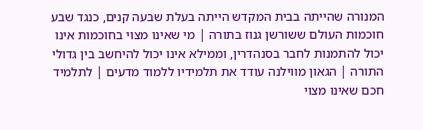המנורה שהייתה בבית המקדש הייתה בעלת שבעה קנים, כנגד שבע חוכמות העולם ששורשן גנוז בתורה | מי שאינו מצוי בחוכמות אינו יכול להתמנות לחבר בסנהדרין, וממילא אינו יכול להיחשב בין גדולי התורה | הגאון מווילנה עודד את תלמידיו ללמוד מדעים | לתלמיד חכם שאינו מצוי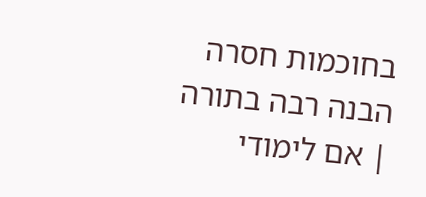בחוכמות חסרה הבנה רבה בתורה | אם לימודי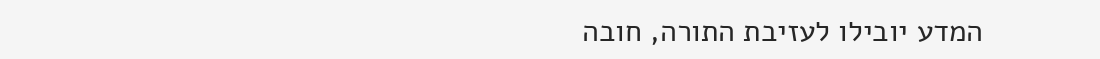המדע יובילו לעזיבת התורה, חובה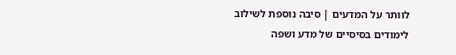לוותר על המדעים | סיבה נוספת לשילוב לימודים בסיסיים של מדע ושפה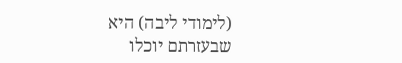(לימודי ליבה) היא שבעזרתם יוכלו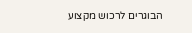הבוגרים לרכוש מקצוע